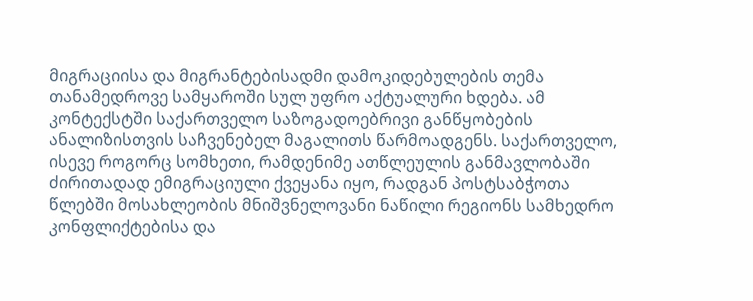მიგრაციისა და მიგრანტებისადმი დამოკიდებულების თემა თანამედროვე სამყაროში სულ უფრო აქტუალური ხდება. ამ კონტექსტში საქართველო საზოგადოებრივი განწყობების ანალიზისთვის საჩვენებელ მაგალითს წარმოადგენს. საქართველო, ისევე როგორც სომხეთი, რამდენიმე ათწლეულის განმავლობაში ძირითადად ემიგრაციული ქვეყანა იყო, რადგან პოსტსაბჭოთა წლებში მოსახლეობის მნიშვნელოვანი ნაწილი რეგიონს სამხედრო კონფლიქტებისა და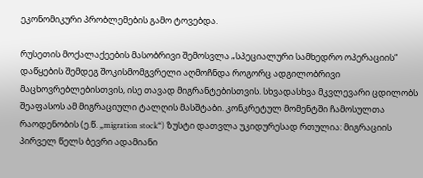ეკონომიკური პრობლემების გამო ტოვებდა.

რუსეთის მოქალაქეების მასობრივი შემოსვლა „სპეციალური სამხედრო ოპერაციის“ დაწყების შემდეგ შოკისმომგვრელი აღმოჩნდა როგორც ადგილობრივი მაცხოვრებლებისთვის, ისე თავად მიგრანტებისთვის. სხვადასხვა მკვლევარი ცდილობს შეაფასოს ამ მიგრაციული ტალღის მასშტაბი. კონკრეტულ მომენტში ჩამოსულთა რაოდენობის (ე.წ. „migration stock“) ზუსტი დათვლა უკიდურესად რთულია: მიგრაციის პირველ წელს ბევრი ადამიანი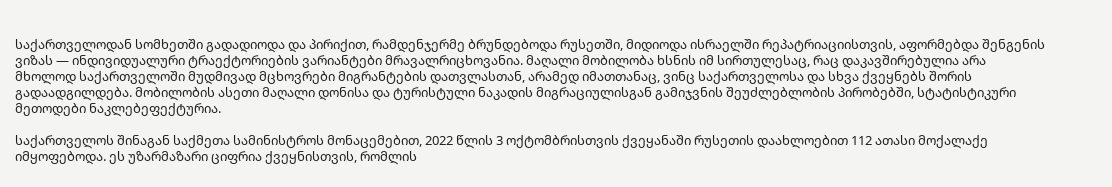საქართველოდან სომხეთში გადადიოდა და პირიქით, რამდენჯერმე ბრუნდებოდა რუსეთში, მიდიოდა ისრაელში რეპატრიაციისთვის, აფორმებდა შენგენის ვიზას — ინდივიდუალური ტრაექტორიების ვარიანტები მრავალრიცხოვანია. მაღალი მობილობა ხსნის იმ სირთულესაც, რაც დაკავშირებულია არა მხოლოდ საქართველოში მუდმივად მცხოვრები მიგრანტების დათვლასთან, არამედ იმათთანაც, ვინც საქართველოსა და სხვა ქვეყნებს შორის გადაადგილდება. მობილობის ასეთი მაღალი დონისა და ტურისტული ნაკადის მიგრაციულისგან გამიჯვნის შეუძლებლობის პირობებში, სტატისტიკური მეთოდები ნაკლებეფექტურია.

საქართველოს შინაგან საქმეთა სამინისტროს მონაცემებით, 2022 წლის 3 ოქტომბრისთვის ქვეყანაში რუსეთის დაახლოებით 112 ათასი მოქალაქე იმყოფებოდა. ეს უზარმაზარი ციფრია ქვეყნისთვის, რომლის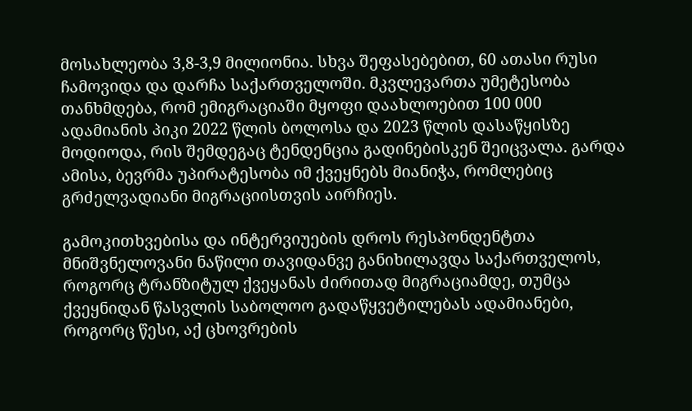მოსახლეობა 3,8-3,9 მილიონია. სხვა შეფასებებით, 60 ათასი რუსი ჩამოვიდა და დარჩა საქართველოში. მკვლევართა უმეტესობა თანხმდება, რომ ემიგრაციაში მყოფი დაახლოებით 100 000 ადამიანის პიკი 2022 წლის ბოლოსა და 2023 წლის დასაწყისზე მოდიოდა, რის შემდეგაც ტენდენცია გადინებისკენ შეიცვალა. გარდა ამისა, ბევრმა უპირატესობა იმ ქვეყნებს მიანიჭა, რომლებიც გრძელვადიანი მიგრაციისთვის აირჩიეს.

გამოკითხვებისა და ინტერვიუების დროს რესპონდენტთა მნიშვნელოვანი ნაწილი თავიდანვე განიხილავდა საქართველოს, როგორც ტრანზიტულ ქვეყანას ძირითად მიგრაციამდე, თუმცა ქვეყნიდან წასვლის საბოლოო გადაწყვეტილებას ადამიანები, როგორც წესი, აქ ცხოვრების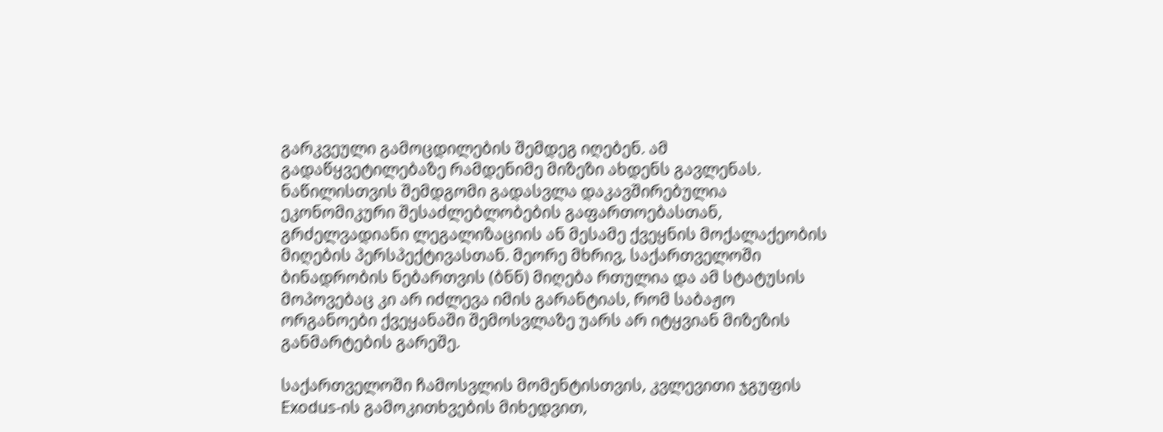გარკვეული გამოცდილების შემდეგ იღებენ. ამ გადაწყვეტილებაზე რამდენიმე მიზეზი ახდენს გავლენას. ნაწილისთვის შემდგომი გადასვლა დაკავშირებულია ეკონომიკური შესაძლებლობების გაფართოებასთან, გრძელვადიანი ლეგალიზაციის ან მესამე ქვეყნის მოქალაქეობის მიღების პერსპექტივასთან. მეორე მხრივ, საქართველოში ბინადრობის ნებართვის (ბნნ) მიღება რთულია და ამ სტატუსის მოპოვებაც კი არ იძლევა იმის გარანტიას, რომ საბაჟო ორგანოები ქვეყანაში შემოსვლაზე უარს არ იტყვიან მიზეზის განმარტების გარეშე.

საქართველოში ჩამოსვლის მომენტისთვის, კვლევითი ჯგუფის Exodus-ის გამოკითხვების მიხედვით,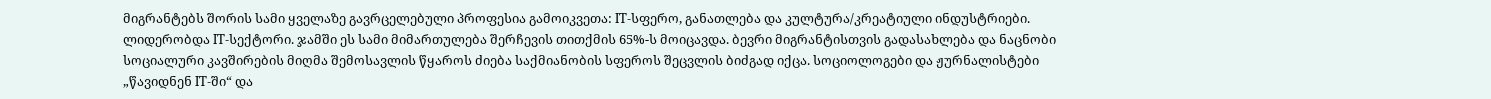მიგრანტებს შორის სამი ყველაზე გავრცელებული პროფესია გამოიკვეთა: IT-სფერო, განათლება და კულტურა/კრეატიული ინდუსტრიები. ლიდერობდა IT-სექტორი. ჯამში ეს სამი მიმართულება შერჩევის თითქმის 65%-ს მოიცავდა. ბევრი მიგრანტისთვის გადასახლება და ნაცნობი სოციალური კავშირების მიღმა შემოსავლის წყაროს ძიება საქმიანობის სფეროს შეცვლის ბიძგად იქცა. სოციოლოგები და ჟურნალისტები „წავიდნენ IT-ში“ და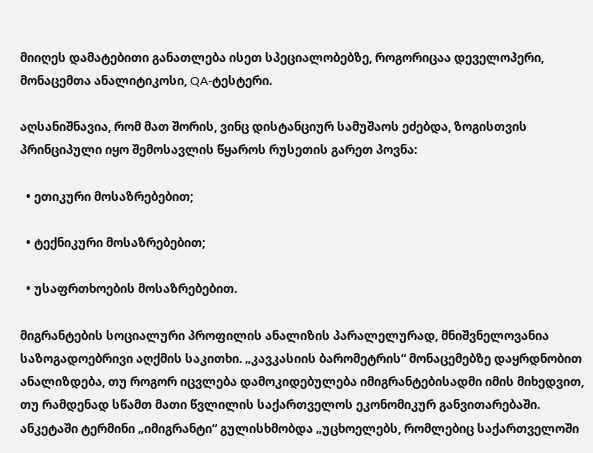მიიღეს დამატებითი განათლება ისეთ სპეციალობებზე, როგორიცაა დეველოპერი, მონაცემთა ანალიტიკოსი, QA-ტესტერი.

აღსანიშნავია, რომ მათ შორის, ვინც დისტანციურ სამუშაოს ეძებდა, ზოგისთვის პრინციპული იყო შემოსავლის წყაროს რუსეთის გარეთ პოვნა:

  • ეთიკური მოსაზრებებით;

  • ტექნიკური მოსაზრებებით;

  • უსაფრთხოების მოსაზრებებით.

მიგრანტების სოციალური პროფილის ანალიზის პარალელურად, მნიშვნელოვანია საზოგადოებრივი აღქმის საკითხი. „კავკასიის ბარომეტრის“ მონაცემებზე დაყრდნობით ანალიზდება, თუ როგორ იცვლება დამოკიდებულება იმიგრანტებისადმი იმის მიხედვით, თუ რამდენად სწამთ მათი წვლილის საქართველოს ეკონომიკურ განვითარებაში. ანკეტაში ტერმინი „იმიგრანტი“ გულისხმობდა „უცხოელებს, რომლებიც საქართველოში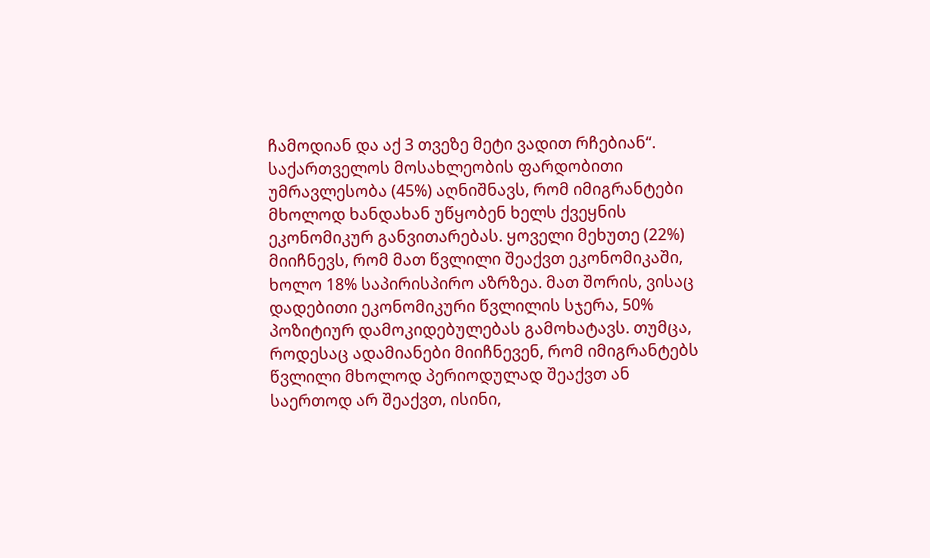ჩამოდიან და აქ 3 თვეზე მეტი ვადით რჩებიან“. საქართველოს მოსახლეობის ფარდობითი უმრავლესობა (45%) აღნიშნავს, რომ იმიგრანტები მხოლოდ ხანდახან უწყობენ ხელს ქვეყნის ეკონომიკურ განვითარებას. ყოველი მეხუთე (22%) მიიჩნევს, რომ მათ წვლილი შეაქვთ ეკონომიკაში, ხოლო 18% საპირისპირო აზრზეა. მათ შორის, ვისაც დადებითი ეკონომიკური წვლილის სჯერა, 50% პოზიტიურ დამოკიდებულებას გამოხატავს. თუმცა, როდესაც ადამიანები მიიჩნევენ, რომ იმიგრანტებს წვლილი მხოლოდ პერიოდულად შეაქვთ ან საერთოდ არ შეაქვთ, ისინი,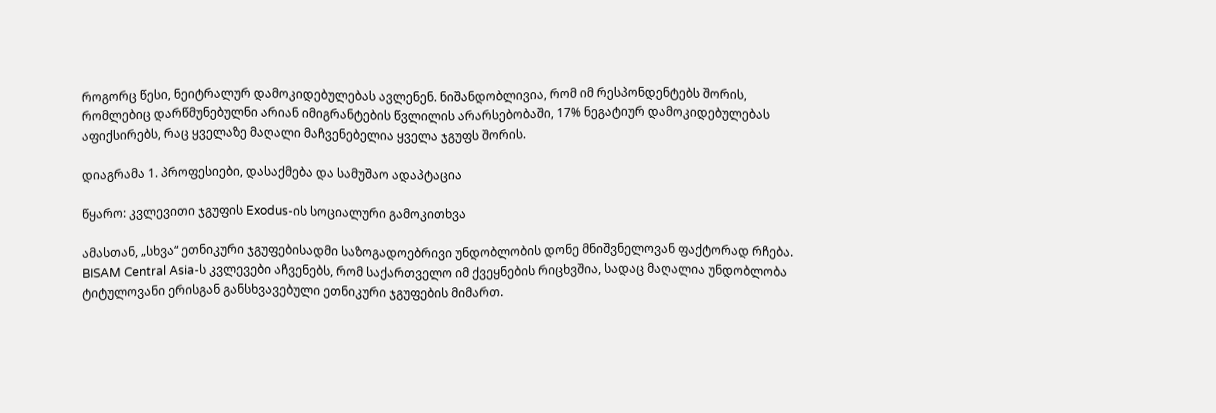როგორც წესი, ნეიტრალურ დამოკიდებულებას ავლენენ. ნიშანდობლივია, რომ იმ რესპონდენტებს შორის, რომლებიც დარწმუნებულნი არიან იმიგრანტების წვლილის არარსებობაში, 17% ნეგატიურ დამოკიდებულებას აფიქსირებს, რაც ყველაზე მაღალი მაჩვენებელია ყველა ჯგუფს შორის.

დიაგრამა 1. პროფესიები, დასაქმება და სამუშაო ადაპტაცია

წყარო: კვლევითი ჯგუფის Exodus-ის სოციალური გამოკითხვა

ამასთან, „სხვა“ ეთნიკური ჯგუფებისადმი საზოგადოებრივი უნდობლობის დონე მნიშვნელოვან ფაქტორად რჩება. BISAM Central Asia-ს კვლევები აჩვენებს, რომ საქართველო იმ ქვეყნების რიცხვშია, სადაც მაღალია უნდობლობა ტიტულოვანი ერისგან განსხვავებული ეთნიკური ჯგუფების მიმართ.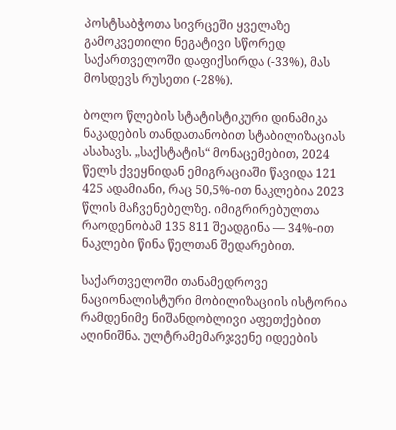პოსტსაბჭოთა სივრცეში ყველაზე გამოკვეთილი ნეგატივი სწორედ საქართველოში დაფიქსირდა (-33%), მას მოსდევს რუსეთი (-28%).

ბოლო წლების სტატისტიკური დინამიკა ნაკადების თანდათანობით სტაბილიზაციას ასახავს. „საქსტატის“ მონაცემებით, 2024 წელს ქვეყნიდან ემიგრაციაში წავიდა 121 425 ადამიანი, რაც 50,5%-ით ნაკლებია 2023 წლის მაჩვენებელზე. იმიგრირებულთა რაოდენობამ 135 811 შეადგინა — 34%-ით ნაკლები წინა წელთან შედარებით.

საქართველოში თანამედროვე ნაციონალისტური მობილიზაციის ისტორია რამდენიმე ნიშანდობლივი აფეთქებით აღინიშნა. ულტრამემარჯვენე იდეების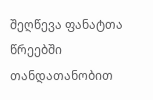შეღწევა ფანატთა წრეებში თანდათანობით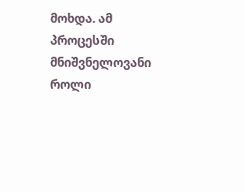მოხდა. ამ პროცესში მნიშვნელოვანი როლი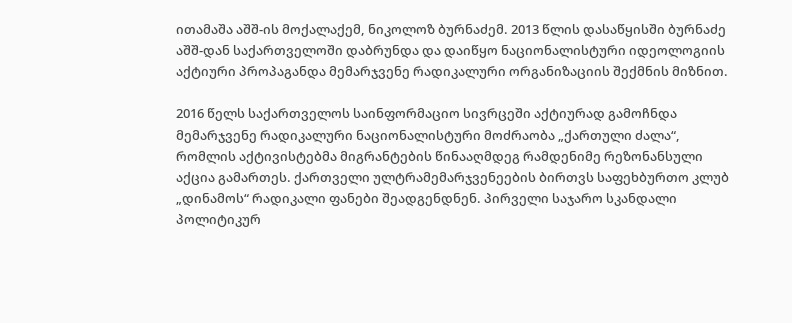ითამაშა აშშ-ის მოქალაქემ, ნიკოლოზ ბურნაძემ. 2013 წლის დასაწყისში ბურნაძე აშშ-დან საქართველოში დაბრუნდა და დაიწყო ნაციონალისტური იდეოლოგიის აქტიური პროპაგანდა მემარჯვენე რადიკალური ორგანიზაციის შექმნის მიზნით.

2016 წელს საქართველოს საინფორმაციო სივრცეში აქტიურად გამოჩნდა მემარჯვენე რადიკალური ნაციონალისტური მოძრაობა „ქართული ძალა“, რომლის აქტივისტებმა მიგრანტების წინააღმდეგ რამდენიმე რეზონანსული აქცია გამართეს. ქართველი ულტრამემარჯვენეების ბირთვს საფეხბურთო კლუბ „დინამოს“ რადიკალი ფანები შეადგენდნენ. პირველი საჯარო სკანდალი პოლიტიკურ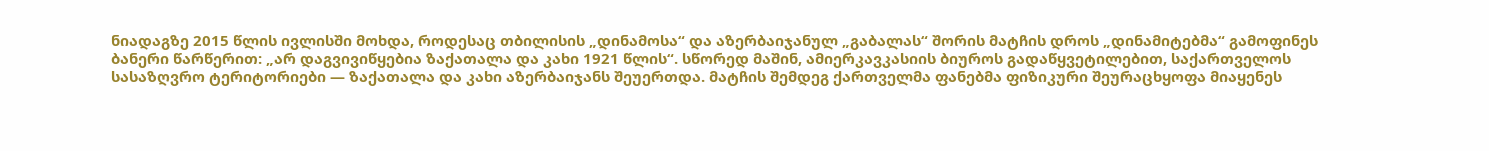ნიადაგზე 2015 წლის ივლისში მოხდა, როდესაც თბილისის „დინამოსა“ და აზერბაიჯანულ „გაბალას“ შორის მატჩის დროს „დინამიტებმა“ გამოფინეს ბანერი წარწერით: „არ დაგვივიწყებია ზაქათალა და კახი 1921 წლის“. სწორედ მაშინ, ამიერკავკასიის ბიუროს გადაწყვეტილებით, საქართველოს სასაზღვრო ტერიტორიები — ზაქათალა და კახი აზერბაიჯანს შეუერთდა. მატჩის შემდეგ ქართველმა ფანებმა ფიზიკური შეურაცხყოფა მიაყენეს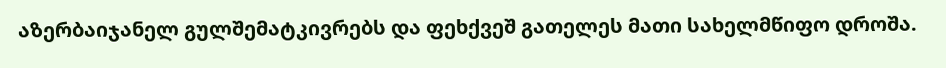აზერბაიჯანელ გულშემატკივრებს და ფეხქვეშ გათელეს მათი სახელმწიფო დროშა.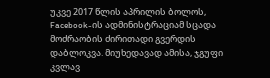უკვე 2017 წლის აპრილის ბოლოს, Facebook-ის ადმინისტრაციამ სცადა მოძრაობის ძირითადი გვერდის დაბლოკვა. მიუხედავად ამისა, ჯგუფი კვლავ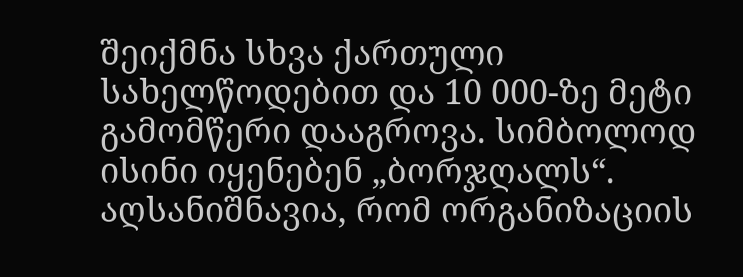შეიქმნა სხვა ქართული სახელწოდებით და 10 000-ზე მეტი გამომწერი დააგროვა. სიმბოლოდ ისინი იყენებენ „ბორჯღალს“. აღსანიშნავია, რომ ორგანიზაციის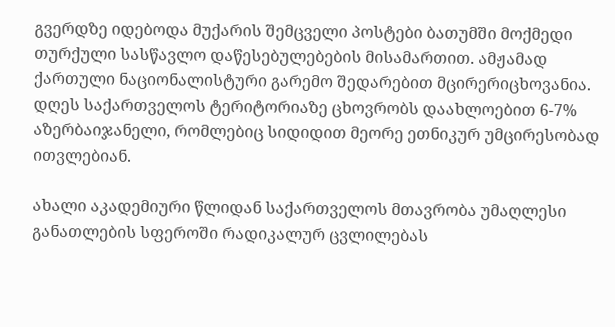გვერდზე იდებოდა მუქარის შემცველი პოსტები ბათუმში მოქმედი თურქული სასწავლო დაწესებულებების მისამართით. ამჟამად ქართული ნაციონალისტური გარემო შედარებით მცირერიცხოვანია. დღეს საქართველოს ტერიტორიაზე ცხოვრობს დაახლოებით 6-7% აზერბაიჯანელი, რომლებიც სიდიდით მეორე ეთნიკურ უმცირესობად ითვლებიან.

ახალი აკადემიური წლიდან საქართველოს მთავრობა უმაღლესი განათლების სფეროში რადიკალურ ცვლილებას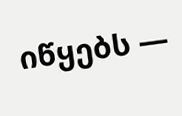იწყებს —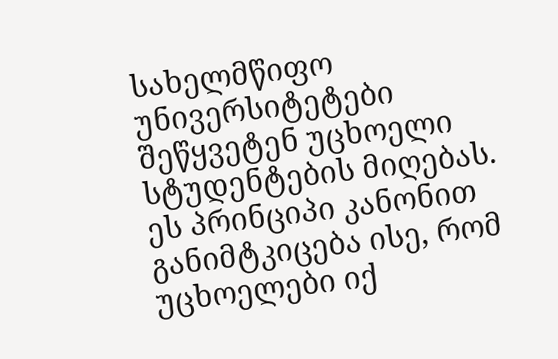სახელმწიფო უნივერსიტეტები შეწყვეტენ უცხოელი სტუდენტების მიღებას. ეს პრინციპი კანონით განიმტკიცება ისე, რომ უცხოელები იქ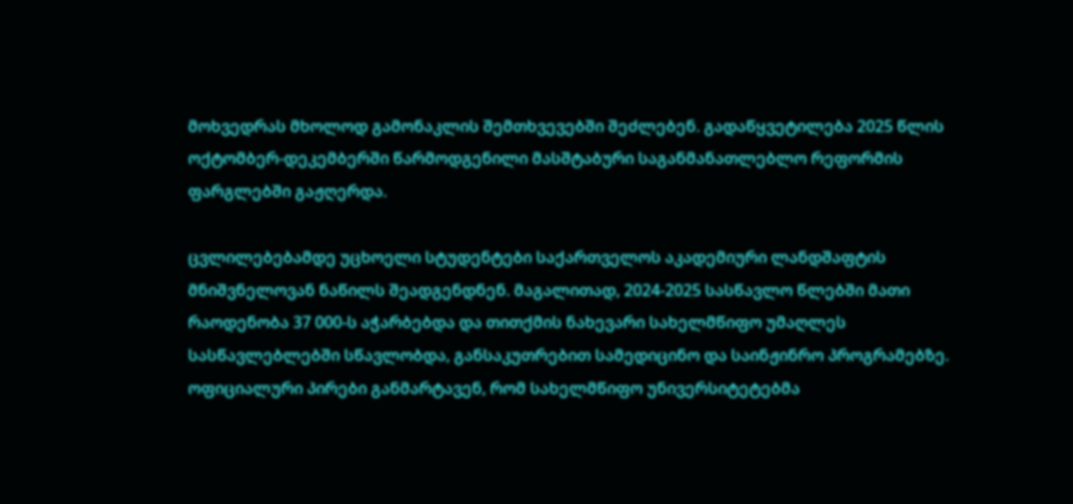მოხვედრას მხოლოდ გამონაკლის შემთხვევებში შეძლებენ. გადაწყვეტილება 2025 წლის ოქტომბერ-დეკემბერში წარმოდგენილი მასშტაბური საგანმანათლებლო რეფორმის ფარგლებში გაჟღერდა.

ცვლილებებამდე უცხოელი სტუდენტები საქართველოს აკადემიური ლანდშაფტის მნიშვნელოვან ნაწილს შეადგენდნენ. მაგალითად, 2024-2025 სასწავლო წლებში მათი რაოდენობა 37 000-ს აჭარბებდა და თითქმის ნახევარი სახელმწიფო უმაღლეს სასწავლებლებში სწავლობდა, განსაკუთრებით სამედიცინო და საინჟინრო პროგრამებზე. ოფიციალური პირები განმარტავენ, რომ სახელმწიფო უნივერსიტეტებმა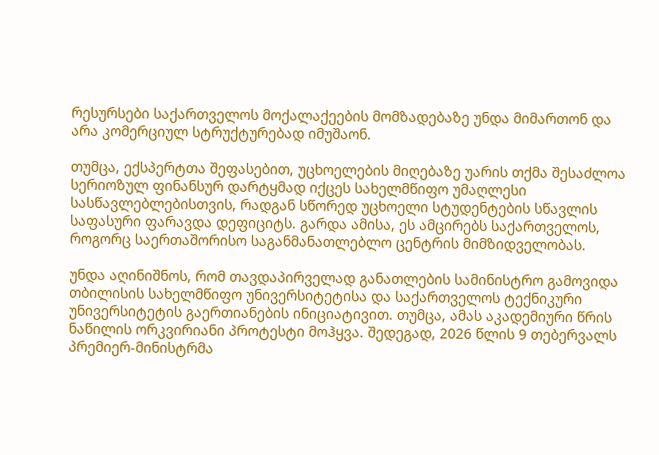რესურსები საქართველოს მოქალაქეების მომზადებაზე უნდა მიმართონ და არა კომერციულ სტრუქტურებად იმუშაონ.

თუმცა, ექსპერტთა შეფასებით, უცხოელების მიღებაზე უარის თქმა შესაძლოა სერიოზულ ფინანსურ დარტყმად იქცეს სახელმწიფო უმაღლესი სასწავლებლებისთვის, რადგან სწორედ უცხოელი სტუდენტების სწავლის საფასური ფარავდა დეფიციტს. გარდა ამისა, ეს ამცირებს საქართველოს, როგორც საერთაშორისო საგანმანათლებლო ცენტრის მიმზიდველობას.

უნდა აღინიშნოს, რომ თავდაპირველად განათლების სამინისტრო გამოვიდა თბილისის სახელმწიფო უნივერსიტეტისა და საქართველოს ტექნიკური უნივერსიტეტის გაერთიანების ინიციატივით. თუმცა, ამას აკადემიური წრის ნაწილის ორკვირიანი პროტესტი მოჰყვა. შედეგად, 2026 წლის 9 თებერვალს პრემიერ-მინისტრმა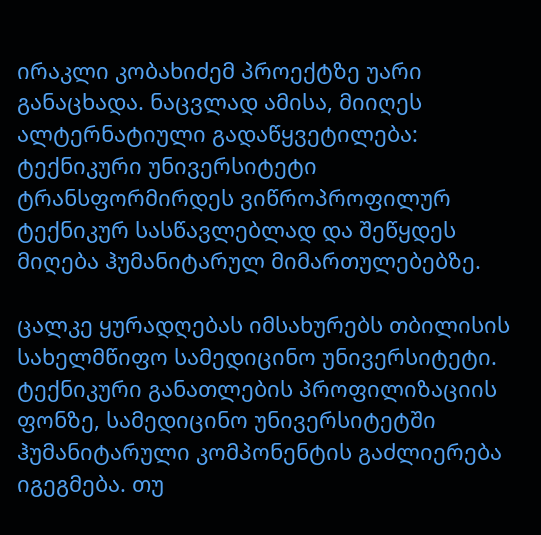ირაკლი კობახიძემ პროექტზე უარი განაცხადა. ნაცვლად ამისა, მიიღეს ალტერნატიული გადაწყვეტილება: ტექნიკური უნივერსიტეტი ტრანსფორმირდეს ვიწროპროფილურ ტექნიკურ სასწავლებლად და შეწყდეს მიღება ჰუმანიტარულ მიმართულებებზე.

ცალკე ყურადღებას იმსახურებს თბილისის სახელმწიფო სამედიცინო უნივერსიტეტი. ტექნიკური განათლების პროფილიზაციის ფონზე, სამედიცინო უნივერსიტეტში ჰუმანიტარული კომპონენტის გაძლიერება იგეგმება. თუ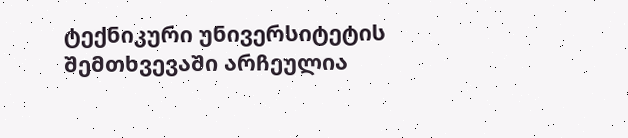ტექნიკური უნივერსიტეტის შემთხვევაში არჩეულია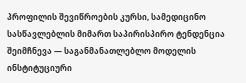პროფილის შევიწროების კურსი, სამედიცინო სასწავლებლის მიმართ საპირისპირო ტენდენცია შეიმჩნევა — საგანმანათლებლო მოდელის ინსტიტუციური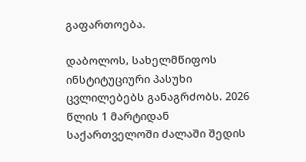გაფართოება.

დაბოლოს, სახელმწიფოს ინსტიტუციური პასუხი ცვლილებებს განაგრძობს. 2026 წლის 1 მარტიდან საქართველოში ძალაში შედის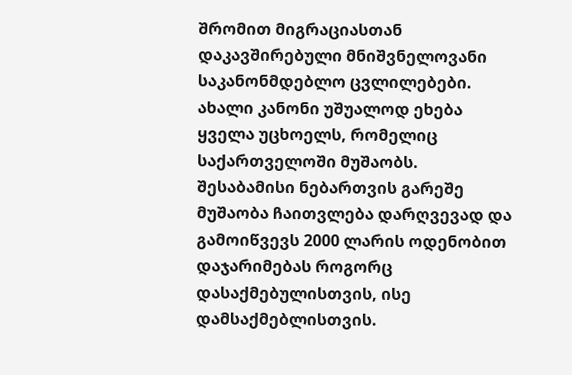შრომით მიგრაციასთან დაკავშირებული მნიშვნელოვანი საკანონმდებლო ცვლილებები. ახალი კანონი უშუალოდ ეხება ყველა უცხოელს, რომელიც საქართველოში მუშაობს. შესაბამისი ნებართვის გარეშე მუშაობა ჩაითვლება დარღვევად და გამოიწვევს 2000 ლარის ოდენობით დაჯარიმებას როგორც დასაქმებულისთვის, ისე დამსაქმებლისთვის.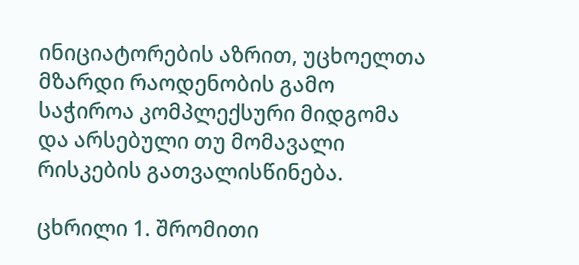ინიციატორების აზრით, უცხოელთა მზარდი რაოდენობის გამო საჭიროა კომპლექსური მიდგომა და არსებული თუ მომავალი რისკების გათვალისწინება.

ცხრილი 1. შრომითი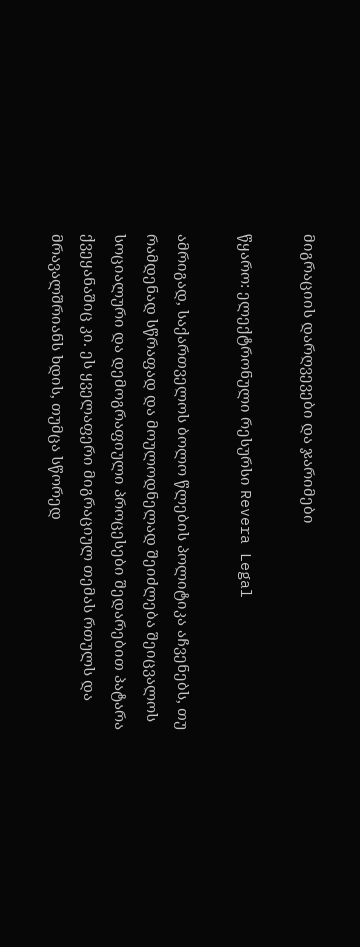მიგრაციის დარღვევები და ჯარიმები

წყარო: ელექტრონული რესურსი Revera Legal

ამრიგად, საქართველოს ბოლო წლების პოლიტიკა აჩვენებს, თუ რამდენად სწრაფად და მოულოდნელად შეიძლება შეიცვალოს სოციალური და დემოგრაფიული პროცესები შედარებით პატარა ქვეყანაშიც კი. ეს ყველაფერი მიგრაციულ თემას რთულს და მრავალშრიანს ხდის, თუმცა სწორედ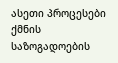ასეთი პროცესები ქმნის საზოგადოების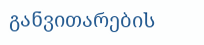განვითარების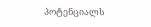პოტენციალს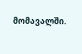მომავალში.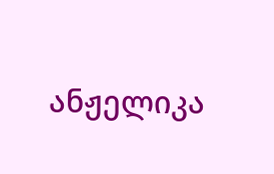ანჟელიკა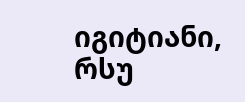იგიტიანი, რსუ